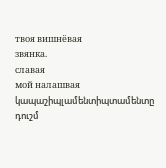твоя вишнёвая
звянка.
славая
мой налашвая
կապաշիպլամենտիպտամենտը
դուշմ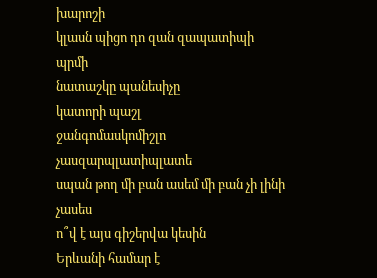խարոշի
կլասն պիցո դո զան զապատիպի
պրմի
նատաշկը պանեսիչը
կատորի պաշլ
ջանգոմասկոմիշլո
չասզարպլատիպլատե
սպան թող մի բան ասեմ մի բան չի լինի
չասես
ո՞վ է այս գիշերվա կեսին
Երևանի համար է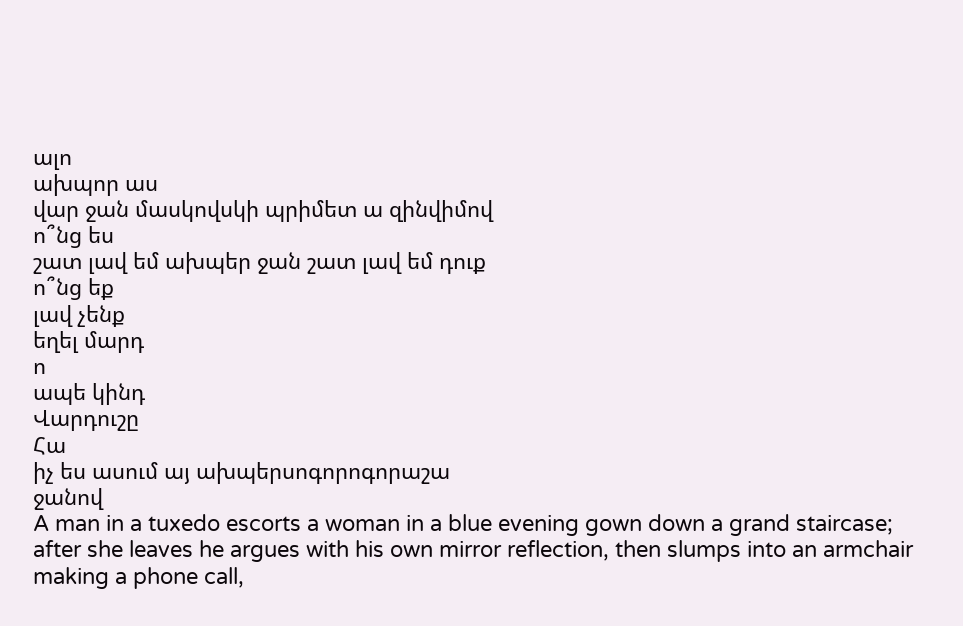ալո
ախպոր աս
վար ջան մասկովսկի պրիմետ ա զինվիմով
ո՞նց ես
շատ լավ եմ ախպեր ջան շատ լավ եմ դուք
ո՞նց եք
լավ չենք
եղել մարդ
ո
ապե կինդ
Վարդուշը
Հա
իչ ես ասում այ ախպերսոգորոգորաշա
ջանով
A man in a tuxedo escorts a woman in a blue evening gown down a grand staircase; after she leaves he argues with his own mirror reflection, then slumps into an armchair making a phone call,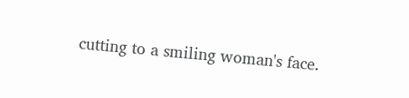cutting to a smiling woman's face.